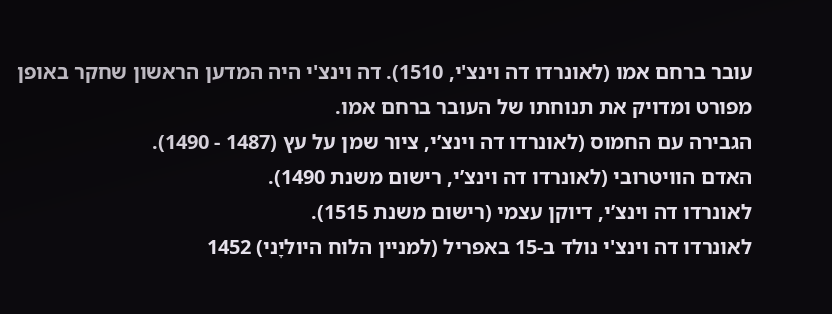עובר ברחם אמו (לאונרדו דה וינצ'י, 1510). דה וינצ'י היה המדען הראשון שחקר באופן מפורט ומדויק את תנוחתו של העובר ברחם אמו.
הגבירה עם החמוס (לאונרדו דה וינצ’י, ציור שמן על עץ (1487 - 1490).
האדם הוויטרובי (לאונרדו דה וינצ’י, רישום משנת 1490).
לאונרדו דה וינצ’י, דיוקן עצמי (רישום משנת 1515).
לאונרדו דה וינצ'י נולד ב-15 באפריל (למניין הלוח היוליָני) 1452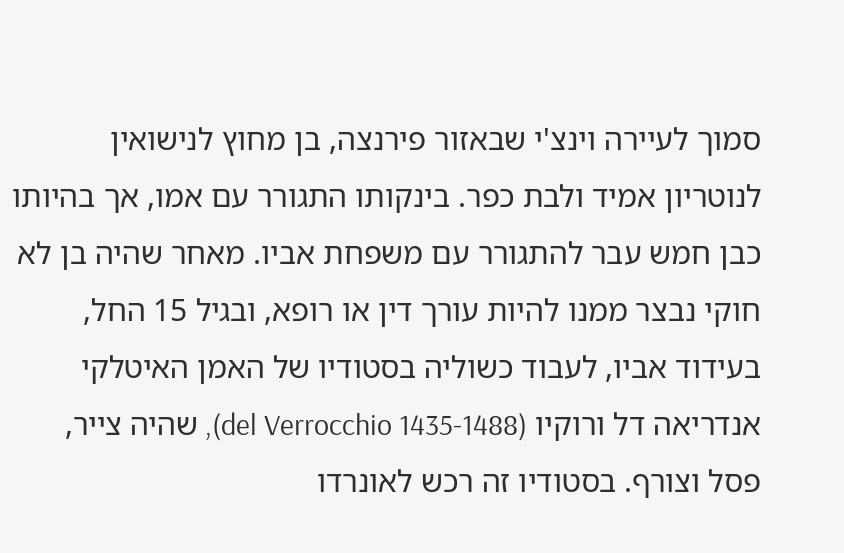סמוך לעיירה וינצ'י שבאזור פירנצה, בן מחוץ לנישואין לנוטריון אמיד ולבת כפר. בינקותו התגורר עם אמו, אך בהיותו כבן חמש עבר להתגורר עם משפחת אביו. מאחר שהיה בן לא חוקי נבצר ממנו להיות עורך דין או רופא, ובגיל 15 החל, בעידוד אביו, לעבוד כשוליה בסטודיו של האמן האיטלקי אנדריאה דל ורוקיו (del Verrocchio 1435-1488), שהיה צייר, פסל וצורף. בסטודיו זה רכש לאונרדו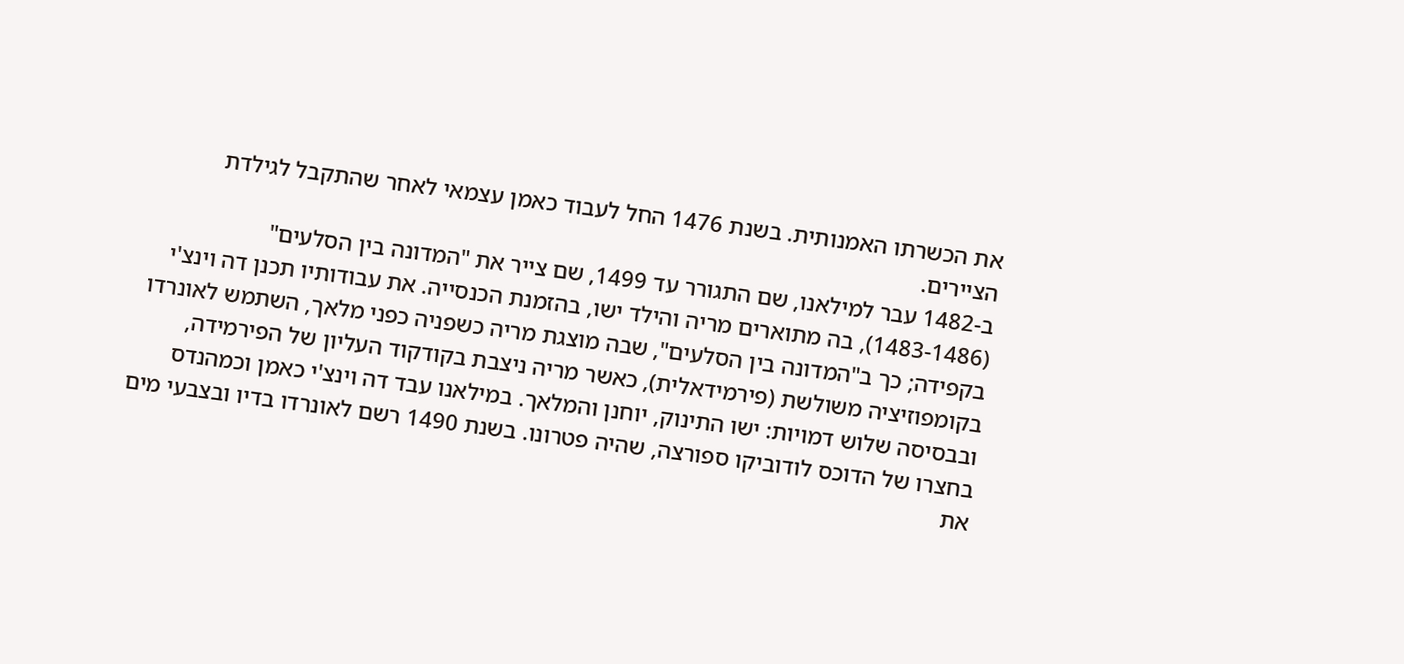את הכשרתו האמנותית. בשנת 1476 החל לעבוד כאמן עצמאי לאחר שהתקבל לגילדת הציירים.
ב-1482 עבר למילאנו, שם התגורר עד 1499, שם צייר את "המדונה בין הסלעים" (1483-1486), בה מתוארים מריה והילד ישו, בהזמנת הכנסייה. את עבודותיו תכנן דה וינצ'י בקפידה; כך ב"המדונה בין הסלעים", שבה מוצגת מריה כשפניה כפני מלאך, השתמש לאונרדו בקומפוזיציה משולשת (פירמידאלית), כאשר מריה ניצבת בקודקוד העליון של הפירמידה, ובבסיסה שלוש דמויות: ישו התינוק, יוחנן והמלאך. במילאנו עבד דה וינצ'י כאמן וכמהנדס בחצרו של הדוכס לודוביקו ספורצה, שהיה פטרונו. בשנת 1490 רשם לאונרדו בדיו ובצבעי מים את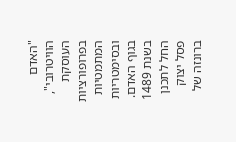"האדם הוויטרובי", העוסקת בפרופורציות המתמטיות ובסימטריות בגוף האדם. בשנת 1489 החל לתכנן פסל יצוק ברונזה של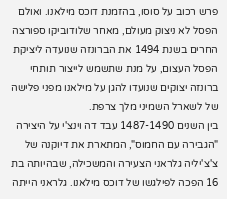פרש רכוב על סוסו, בהזמנת דוכס מילאנו. ואולם הפסל לא ניצוק מעולם, מאחר שלודוביקו ספורצה החרים בשנת 1494 את הברונזה שנועדה ליציקת הפסל העצום, על מנת שתשמש לייצור תותחי ברונזה יצוקים שנועדו להגן על מילאנו מפני פלישה של לשארל השמיני מלך צרפת.
בין השנים 1487-1490 עבד דה וינצ'י על היצירה "הגבירה עם החמוס", המתארת את דיוקנה של צ'צ'יליה גלראני הצעירה והמשכילה, שבהיותה בת 16 הפכה לפילגשו של דוכס מילאנו. גלראני הייתה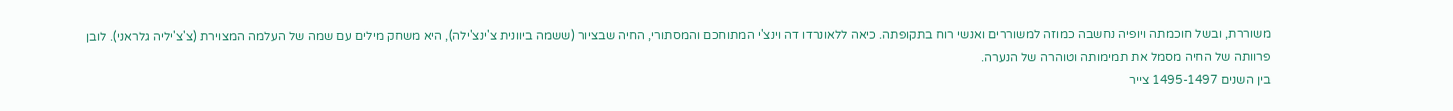משוררת, ובשל חוכמתה ויופיה נחשבה כמוזה למשוררים ואנשי רוח בתקופתה. כיאה ללאונרדו דה וינצ'י המתוחכם והמסתורי, החיה שבציור (ששמה ביוונית צ'ינצ'ילה), היא משחק מילים עם שמה של העלמה המצוירת (צ'צ'יליה גלראני). לובן פרוותה של החיה מסמל את תמימותה וטוהרה של הנערה.
בין השנים 1495-1497 צייר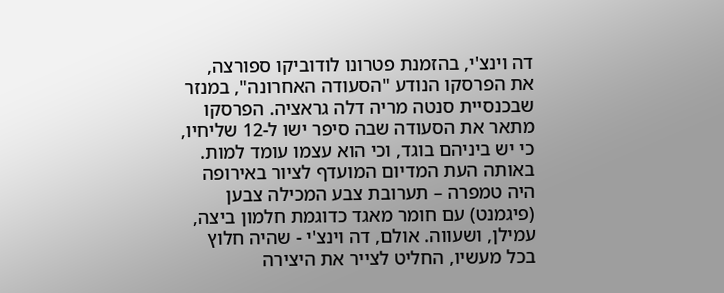דה וינצ'י, בהזמנת פטרונו לודוביקו ספורצה, את הפרסקו הנודע "הסעודה האחרונה", במנזר שבכנסיית סנטה מריה דלה גראציה. הפרסקו מתאר את הסעודה שבה סיפר ישו ל-12 שליחיו, כי יש ביניהם בוגד, וכי הוא עצמו עומד למות. באותה העת המדיום המועדף לציור באירופה היה טמפרה – תערובת צבע המכילה צבען (פיגמנט) עם חומר מאגד כדוגמת חלמון ביצה, עמילן, ושעווה. אולם, דה וינצ'י - שהיה חלוץ בכל מעשיו, החליט לצייר את היצירה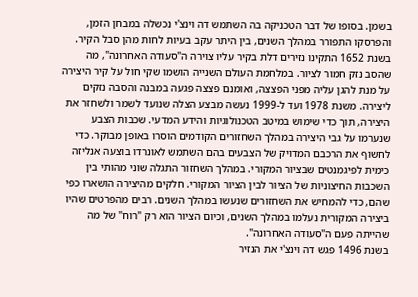בשמן. בסופו של דבר הטכניקה בה השתמש דה וינצ'י נכשלה במבחן הזמן, והפרסקו התפורר במהלך השנים, בין היתר עקב בעיות לחות מהן סבל הקיר. בשנת 1652 התקינו נזירים דלת בקיר עליו צוירה ה"סעודה האחרונה", מה שהסב נזק חמור לציור. במלחמת העולם השנייה הושמו שקי חול על קיר היצירה על מנת להגן עליה מפני הפצצה, ואומנם פצצה פגעה במבנה והסבה נזקים ליצירה. משנת 1978 ועד ל-1999 נעשה מבצע הצלה שנועד לשמר ולשחזר את היצירה, תוך כדי שימוש במיטב הטכנולוגיות והידע המדעי. שכבות הצבע שנערמו על גבי היצירה במהלך השחזורים הקודמים הוסרו באופן מבוקר. כדי לחשוף את הרכבם המדויק של הצבעים בהם השתמש לאונרדו בוצעה אנליזה כימית לפיגמנטים שבציור המקורי. במהלך השחזור התגלה שוני מהותי בין השכבות החיצוניות של הציור לבין הציור המקורי. חלקים מהיצירה הושארו כפי שהם, כדי להמחיש את השחזורים שנעשו במהלך השנים. רבים מהפרטים שהיו ביצירה המקורית נעלמו במהלך השנים, וכיום הציור הוא רק "רוח" של מה שהייתה פעם ה"סעודה האחרונה".
בשנת 1496 פגש דה וינצ'י את הנזיר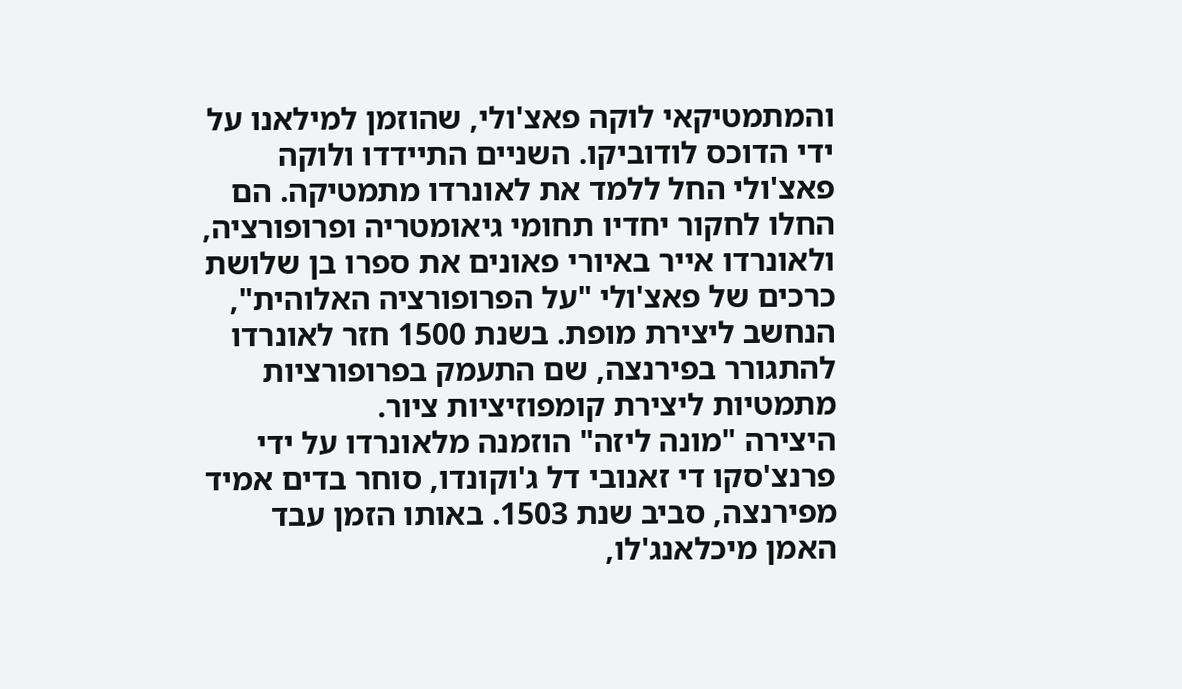והמתמטיקאי לוקה פאצ'ולי, שהוזמן למילאנו על ידי הדוכס לודוביקו. השניים התיידדו ולוקה פאצ'ולי החל ללמד את לאונרדו מתמטיקה. הם החלו לחקור יחדיו תחומי גיאומטריה ופרופורציה, ולאונרדו אייר באיורי פאונים את ספרו בן שלושת כרכים של פאצ'ולי "על הפרופורציה האלוהית", הנחשב ליצירת מופת. בשנת 1500 חזר לאונרדו להתגורר בפירנצה, שם התעמק בפרופורציות מתמטיות ליצירת קומפוזיציות ציור.
היצירה "מונה ליזה" הוזמנה מלאונרדו על ידי פרנצ'סקו די זאנובי דל ג'וקונדו, סוחר בדים אמיד מפירנצה, סביב שנת 1503. באותו הזמן עבד האמן מיכלאנג'לו,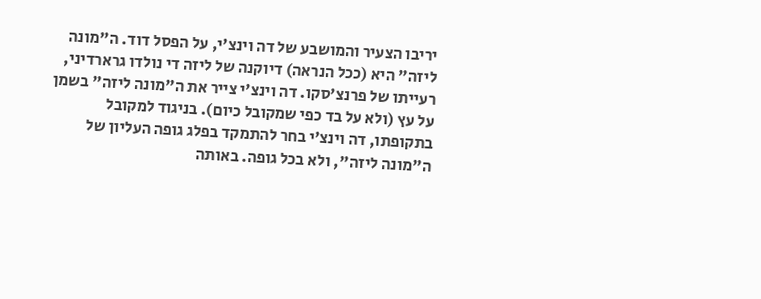יריבו הצעיר והמושבע של דה וינצ'י, על הפסל דוד. ה"מונה ליזה" היא (ככל הנראה) דיוקנה של ליזה די נולדו גרארדיני, רעייתו של פרנצ'סקו. דה וינצ'י צייר את ה"מונה ליזה" בשמן על עץ (ולא על בד כפי שמקובל כיום). בניגוד למקובל בתקופתו, דה וינצ'י בחר להתמקד בפלג גופה העליון של ה"מונה ליזה", ולא בכל גופה. באותה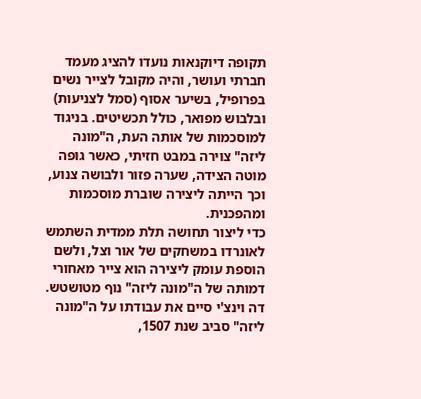תקופה דיוקנאות נועדו להציג מעמד חברתי ועושר, והיה מקובל לצייר נשים בפרופיל, בשיער אסוף (סמל לצניעות) ובלבוש מפואר, כולל תכשיטים. בניגוד למוסכמות של אותה העת, ה"מונה ליזה" צוירה במבט חזיתי, כאשר גופה מוטה הצידה, שערה פזור ולבושה צנוע, וכך הייתה ליצירה שוברת מוסכמות ומהפכנית.
כדי ליצור תחושה תלת ממדית השתמש לאונרדו במשחקים של אור וצל, ולשם הוספת עומק ליצירה הוא צייר מאחורי דמותה של ה"מונה ליזה" נוף מטושטש. דה וינצ'י סיים את עבודתו על ה"מונה ליזה" סביב שנת 1507,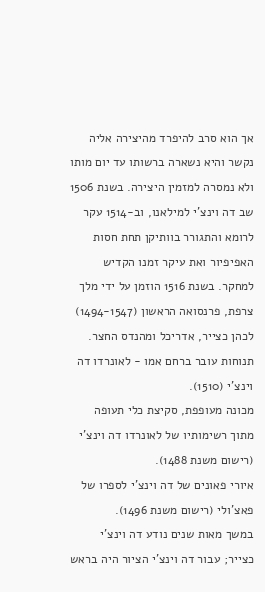אך הוא סרב להיפרד מהיצירה אליה נקשר והיא נשארה ברשותו עד יום מותו ולא נמסרה למזמין היצירה. בשנת 1506 שב דה וינצ'י למילאנו, וב-1514 עקר לרומא והתגורר בוותיקן תחת חסות האפיפיור ואת עיקר זמנו הקדיש למחקר. בשנת 1516 הוזמן על ידי מלך צרפת, פרנסואה הראשון (1494-1547) לכהן כצייר, אדריכל ומהנדס החצר.
תנוחות עובר ברחם אמו - לאונרדו דה וינצ'י (1510).
מכונה מעופפת, סקיצת כלי תעופה מתוך רשימותיו של לאונרדו דה וינצ'י (רישום משנת 1488).
איורי פאונים של דה וינצ’י לספרו של פאצ'ולי (רישום משנת 1496).
במשך מאות שנים נודע דה וינצ'י כצייר; עבור דה וינצ'י הציור היה בראש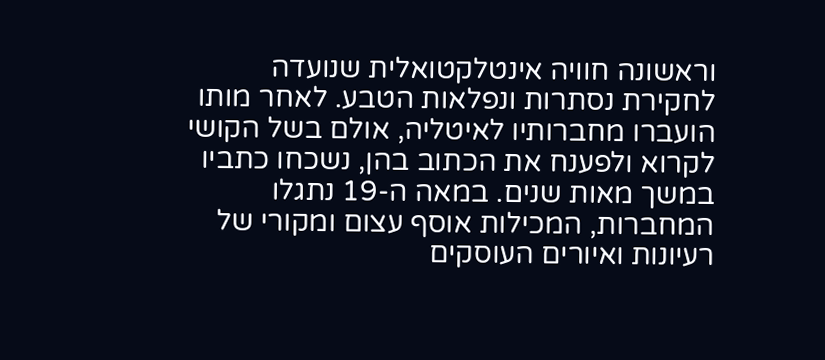וראשונה חוויה אינטלקטואלית שנועדה לחקירת נסתרות ונפלאות הטבע. לאחר מותו הועברו מחברותיו לאיטליה, אולם בשל הקושי לקרוא ולפענח את הכתוב בהן, נשכחו כתביו במשך מאות שנים. במאה ה-19 נתגלו המחברות, המכילות אוסף עצום ומקורי של רעיונות ואיורים העוסקים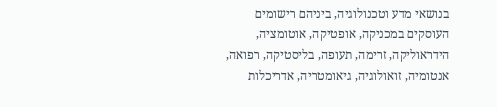בנושאי מדע וטכנולוגיה, ביניהם רישומים העוסקים במכניקה, אופטיקה, אוטומציה, הידראוליקה, זרימה, תעופה, בליסטיקה, רפואה, אנטומיה, זואולוגיה, גיאומטריה, אדריכלות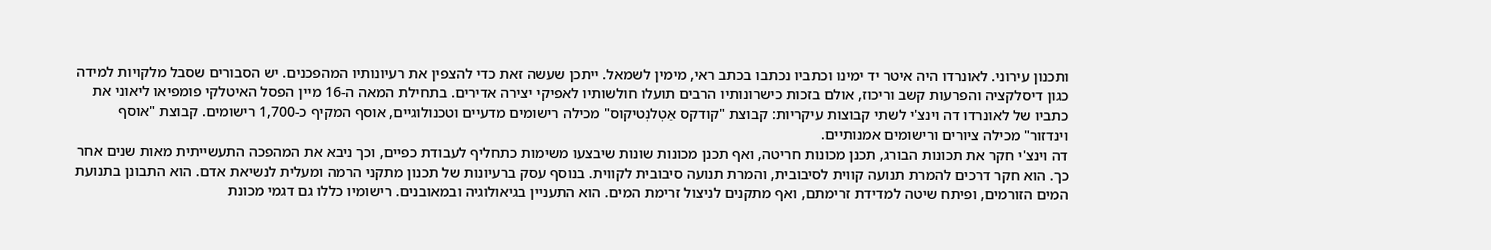ותכנון עירוני. לאונרדו היה איטר יד ימינו וכתביו נכתבו בכתב ראי, מימין לשמאל. ייתכן שעשה זאת כדי להצפין את רעיונותיו המהפכנים. יש הסבורים שסבל מלקויות למידה כגון דיסלקציה והפרעות קשב וריכוז, אולם בזכות כישרונותיו הרבים תועלו חולשותיו לאפיקי יצירה אדירים. בתחילת המאה ה-16 מיין הפסל האיטלקי פומפיאו ליאוני את כתביו של לאונרדו דה וינצ'י לשתי קבוצות עיקריות: קבוצת "קודקס אַטְלנְטיקוס" מכילה רישומים מדעיים וטכנולוגיים, אוסף המקיף כ-1,700 רישומים. קבוצת "אוסף וינדזור" מכילה ציורים ורישומים אמנותיים.
דה וינצ'י חקר את תכונות הבורג, תכנן מכונות חריטה, ואף תכנן מכונות שונות שיבצעו משימות כתחליף לעבודת כפיים, וכך ניבא את המהפכה התעשייתית מאות שנים אחר כך. הוא חקר דרכים להמרת תנועה קווית לסיבובית, והמרת תנועה סיבובית לקווית. בנוסף עסק ברעיונות של תכנון מתקני הרמה ומעלית לנשיאת אדם. הוא התבונן בתנועת המים הזורמים, ופיתח שיטה למדידת זרימתם, ואף מתקנים לניצול זרימת המים. הוא התעניין בגיאולוגיה ובמאובנים. רישומיו כללו גם דגמי מכונת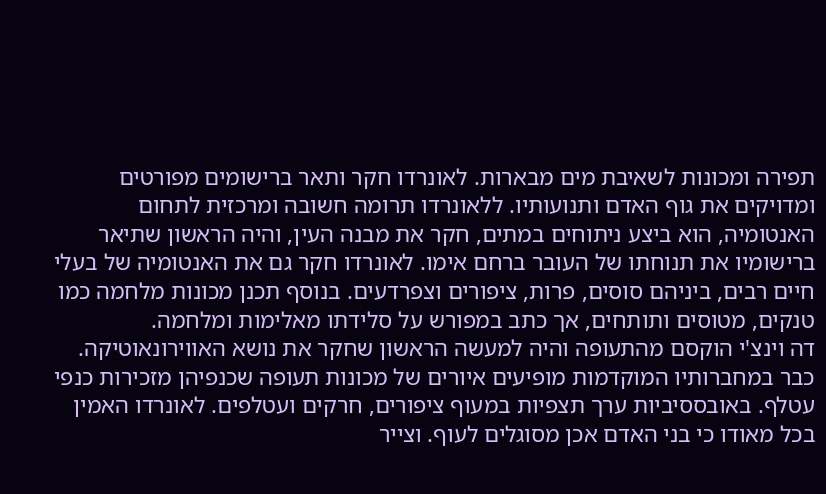תפירה ומכונות לשאיבת מים מבארות. לאונרדו חקר ותאר ברישומים מפורטים ומדויקים את גוף האדם ותנועותיו. ללאונרדו תרומה חשובה ומרכזית לתחום האנטומיה, הוא ביצע ניתוחים במתים, חקר את מבנה העין, והיה הראשון שתיאר ברישומיו את תנוחתו של העובר ברחם אימו. לאונרדו חקר גם את האנטומיה של בעלי חיים רבים, ביניהם סוסים, פרות, ציפורים וצפרדעים. בנוסף תכנן מכונות מלחמה כמו טנקים, מטוסים ותותחים, אך כתב במפורש על סלידתו מאלימות ומלחמה.
דה וינצ'י הוקסם מהתעופה והיה למעשה הראשון שחקר את נושא האווירונאוטיקה. כבר במחברותיו המוקדמות מופיעים איורים של מכונות תעופה שכנפיהן מזכירות כנפי עטלף. באובססיביות ערך תצפיות במעוף ציפורים, חרקים ועטלפים. לאונרדו האמין בכל מאודו כי בני האדם אכן מסוגלים לעוף. וצייר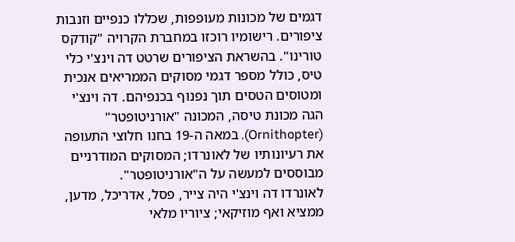דגמים של מכונות מעופפות, שכללו כנפיים וזנבות ציפורים. רישומיו רוכזו במחברת הקרויה "קודקס טורינו". בהשראת הציפורים שרטט דה וינצ'י כלי טיס, כולל מספר דגמי מסוקים הממריאים אנכית ומטוסים הטסים תוך נפנוף בכנפיהם. דה וינצ'י הגה מכונת טיסה, המכונה "אורניטופטר" (Ornithopter). במאה ה-19 בחנו חלוצי התעופה את רעיונותיו של לאונרדו; המסוקים המודרניים מבוססים למעשה על ה"אורניטופטר".
לאונרדו דה וינצ'י היה צייר, פסל, אדריכל, מדען, ממציא ואף מוזיקאי; ציוריו מלאי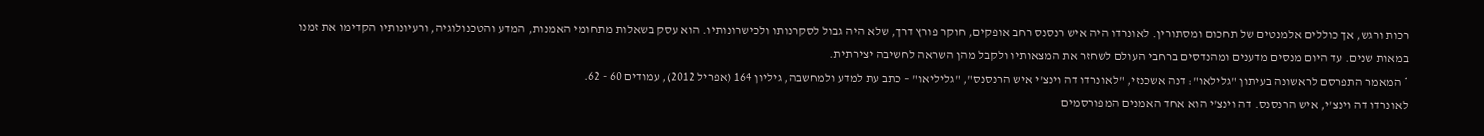רכות ורגש, אך כוללים אלמנטים של תחכום ומסתורין. לאונרדו היה איש רנסנס רחב אופקים, חוקר פורץ דרך, שלא היה גבול לסקרנותו ולכישרונותיו. הוא עסק בשאלות מתחומי האמנות, המדע והטכנולוגיה, ורעיונותיו הקדימו את זמנו במאות שנים. עד היום מנסים מדענים ומהנדסים ברחבי העולם לשחזר את המצאותיו ולקבל מהן השראה לחשיבה יצירתית.
* המאמר התפרסם לראשונה בעיתון "גלילאו": דנה אשכנזי, "לאונרדו דה וינצ'י איש הרנסנס", "גליליאו" – כתב עת למדע ולמחשבה, גיליון 164 (אפריל 2012), עמודים 60 - 62.
לאונרדו דה וינצ'י, איש הרנסנס. דה וינצ'י הוא אחד האמנים המפורסמים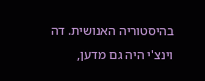בהיסטוריה האנושית. דה וינצ'י היה גם מדען,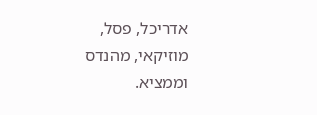אדריכל, פסל, מוזיקאי, מהנדס וממציא.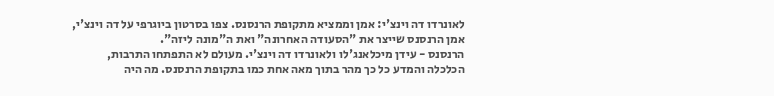לאונרדו דה וינצ'י: אמן וממציא מתקופת הרנסנס. צפו בסרטון ביוגרפי על דה וינצ'י, אמן הרנסנס שייצר את "הסעודה האחרונה" ואת ה"מונה ליזה".
הרנסנס - עידן מיכלאנג'לו ולאונרדו דה וינצ'י. מעולם לא התפתחו התרבות, הכלכלה והמדע כל כך מהר בתוך מאה אחת כמו בתקופת הרנסנס. מה היה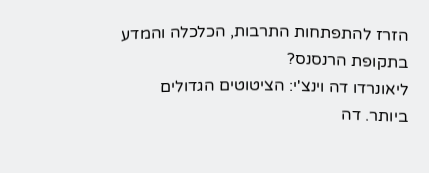הזרז להתפתחות התרבות, הכלכלה והמדע בתקופת הרנסנס?
ליאונרדו דה וינצ'י: הציטוטים הגדולים ביותר. דה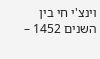וינצ'י חי בין השנים 1452 –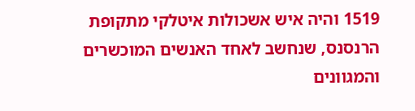1519 והיה איש אשכולות איטלקי מתקופת הרנסנס, שנחשב לאחד האנשים המוכשרים והמגוונים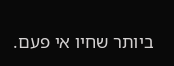ביותר שחיו אי פעם.